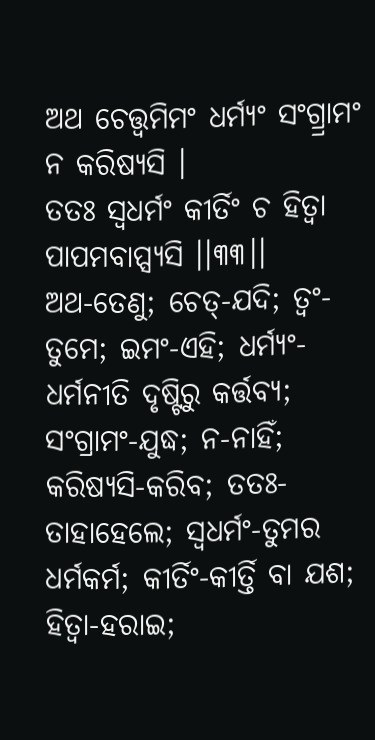ଅଥ ଚେତ୍ତ୍ୱମିମଂ ଧର୍ମ୍ୟଂ ସଂଗ୍ର୍ରାମଂ ନ କରିଷ୍ୟସି ।
ତତଃ ସ୍ୱଧର୍ମଂ କୀର୍ତିଂ ଚ ହିତ୍ୱା ପାପମବାପ୍ସ୍ୟସି ।।୩୩।।
ଅଥ-ତେଣୁ; ଚେତ୍-ଯଦି; ତ୍ୱଂ-ତୁମେ; ଇମଂ-ଏହି; ଧର୍ମ୍ୟଂ-ଧର୍ମନୀତି ଦୃଷ୍ଟିରୁ କର୍ତ୍ତବ୍ୟ; ସଂଗ୍ରାମଂ-ଯୁଦ୍ଧ; ନ-ନାହିଁ; କରିଷ୍ୟସି-କରିବ; ତତଃ-ତାହାହେଲେ; ସ୍ୱଧର୍ମଂ-ତୁମର ଧର୍ମକର୍ମ; କୀର୍ତିଂ-କୀର୍ତ୍ତି ବା ଯଶ; ହିତ୍ୱା-ହରାଇ;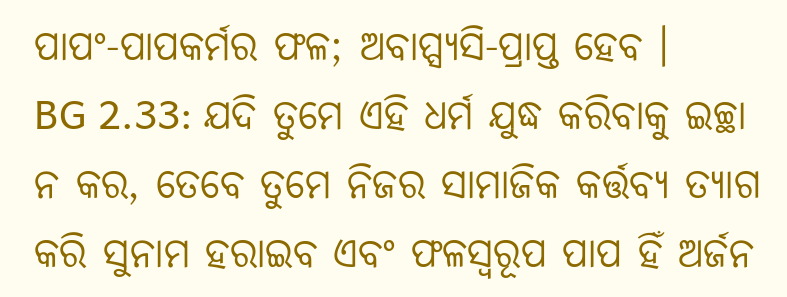ପାପଂ-ପାପକର୍ମର ଫଳ; ଅବାପ୍ସ୍ୟସି-ପ୍ରାପ୍ତ ହେବ ।
BG 2.33: ଯଦି ତୁମେ ଏହି ଧର୍ମ ଯୁଦ୍ଧ କରିବାକୁ ଇଚ୍ଛା ନ କର, ତେବେ ତୁମେ ନିଜର ସାମାଜିକ କର୍ତ୍ତବ୍ୟ ତ୍ୟାଗ କରି ସୁନାମ ହରାଇବ ଏବଂ ଫଳସ୍ୱରୂପ ପାପ ହିଁ ଅର୍ଜନ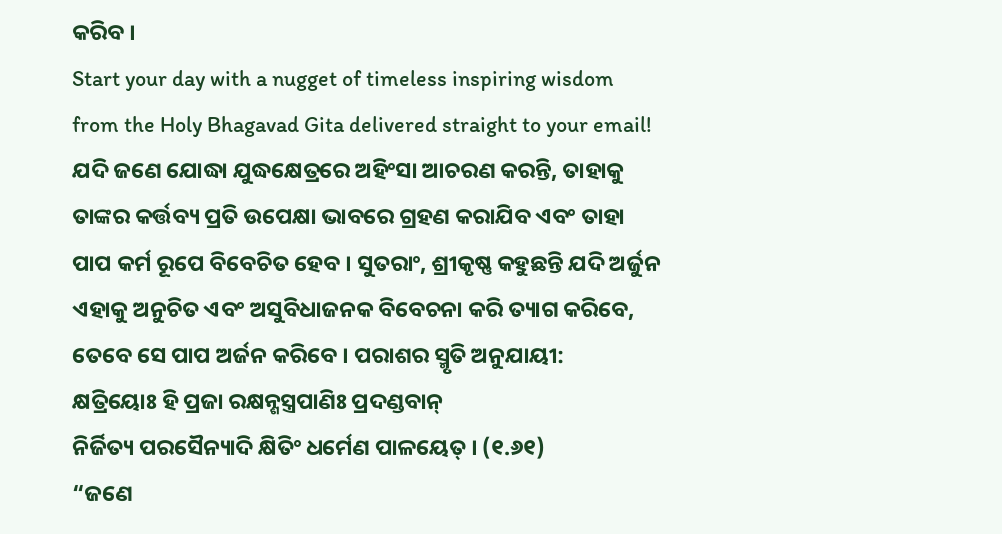କରିବ ।
Start your day with a nugget of timeless inspiring wisdom from the Holy Bhagavad Gita delivered straight to your email!
ଯଦି ଜଣେ ଯୋଦ୍ଧା ଯୁଦ୍ଧକ୍ଷେତ୍ରରେ ଅହିଂସା ଆଚରଣ କରନ୍ତି, ତାହାକୁ ତାଙ୍କର କର୍ତ୍ତବ୍ୟ ପ୍ରତି ଉପେକ୍ଷା ଭାବରେ ଗ୍ରହଣ କରାଯିବ ଏବଂ ତାହା ପାପ କର୍ମ ରୂପେ ବିବେଚିତ ହେବ । ସୁତରାଂ, ଶ୍ରୀକୃଷ୍ଣ କହୁଛନ୍ତି ଯଦି ଅର୍ଜୁନ ଏହାକୁ ଅନୁଚିତ ଏବଂ ଅସୁବିଧାଜନକ ବିବେଚନା କରି ତ୍ୟାଗ କରିବେ, ତେବେ ସେ ପାପ ଅର୍ଜନ କରିବେ । ପରାଶର ସ୍ମୃତି ଅନୁଯାୟୀ:
କ୍ଷତ୍ରିୟୋଃ ହି ପ୍ରଜା ରକ୍ଷନ୍ଶସ୍ତ୍ରପାଣିଃ ପ୍ରଦଣ୍ଡବାନ୍
ନିର୍ଜିତ୍ୟ ପରସୈନ୍ୟାଦି କ୍ଷିତିଂ ଧର୍ମେଣ ପାଳୟେତ୍ । (୧.୬୧)
“ଜଣେ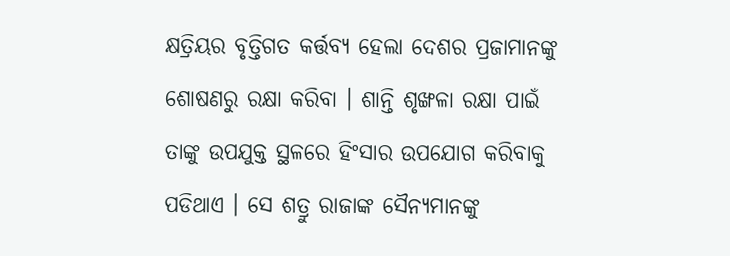କ୍ଷତ୍ରିୟର ବୃତ୍ତିଗତ କର୍ତ୍ତବ୍ୟ ହେଲା ଦେଶର ପ୍ରଜାମାନଙ୍କୁ ଶୋଷଣରୁ ରକ୍ଷା କରିବା । ଶାନ୍ତି ଶୃଙ୍ଖଳା ରକ୍ଷା ପାଇଁ ତାଙ୍କୁ ଉପଯୁକ୍ତ ସ୍ଥଳରେ ହିଂସାର ଉପଯୋଗ କରିବାକୁ ପଡିଥାଏ । ସେ ଶତ୍ରୁ ରାଜାଙ୍କ ସୈନ୍ୟମାନଙ୍କୁ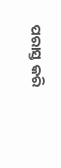ପରାସ୍ତ କରି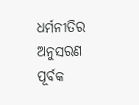ଧର୍ମନୀତିର ଅନୁସରଣ ପୂର୍ବକ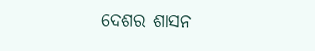ଦେଶର ଶାସନ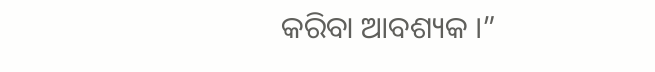କରିବା ଆବଶ୍ୟକ ।”